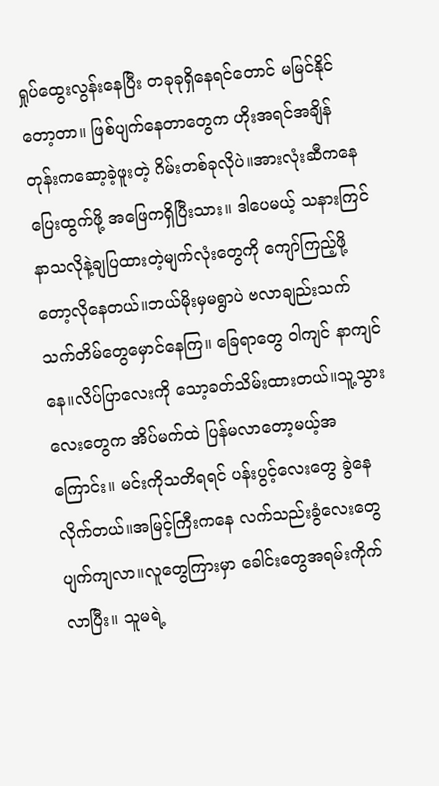ရှုပ်ထွေးလွန်းနေပြီး တခုခုရှိနေရင်တောင် မမြင်နိုင်တော့တာ။ ဖြစ်ပျက်နေတာတွေက ဟိုးအရင်အချိန်တုန်းကဆော့ခဲ့ဖူးတဲ့ ဂိမ်းတစ်ခုလိုပဲ။အားလုံးဆီကနေပြေးထွက်ဖို့ အဖြေကရှိပြီးသား။ ဒါပေမယ့် သနားကြင်နာသလိုနဲ့ချပြထားတဲ့မျက်လုံးတွေကို ကျော်ကြည့်ဖို့တော့လိုနေတယ်။ဘယ်မိုးမှမရွာပဲ ဗလာချည်းသက်သက်တိမ်တွေမှောင်နေကြ။ ခြေရာတွေ ဝါကျင် နာကျင်နေ။လိပ်ပြာလေးကို သော့ခတ်သိမ်းထားတယ်။သူ့သွားလေးတွေက အိပ်မက်ထဲ ပြန်မလာတော့မယ့်အကြောင်း။ မင်းကိုသတိရရင် ပန်းပွင့်လေးတွေ ခွဲနေလိုက်တယ်။အမြင့်ကြီးကနေ လက်သည်းခွံလေးတွေ ပျက်ကျလာ။လူတွေကြားမှာ ခေါင်းတွေအရမ်းကိုက်လာပြီး။ သူမရဲ့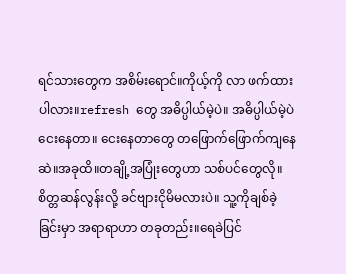ရင်သားတွေက အစိမ်းရောင်။ကိုယ့်ကို လာ ဖက်ထားပါလား။refresh တွေ အဓိပ္ပါယ်မဲ့ပဲ။ အဓိပ္ပါယ်မဲ့ပဲ ငေးနေတာ။ ငေးနေတာတွေ တဖြောက်ဖြောက်ကျနေဆဲ။အခုထိ။တချို့အပြုံးတွေဟာ သစ်ပင်တွေလို။ စိတ္တဆန်လွန်းလို့ ခင်ဗျားငိုမိမလားပဲ။ သူ့ကိုချစ်ခဲ့ခြင်းမှာ အရာရာဟာ တခုတည်း။ရေခဲပြင်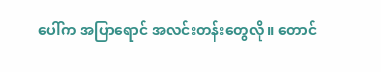ပေါ်က အပြာရောင် အလင်းတန်းတွေလို။ တောင်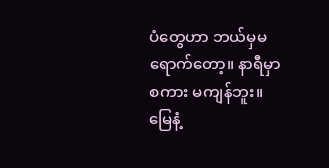ပံတွေဟာ ဘယ်မှမရောက်တော့။ နာရီမှာ စကား မကျန်ဘူး။
မြေနံ့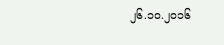၂၆.၁၀.၂၀၁၆